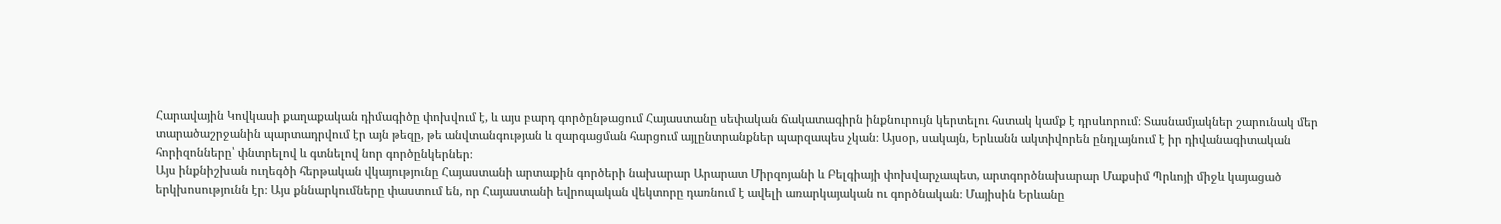Հարավային Կովկասի քաղաքական դիմագիծը փոխվում է, և այս բարդ գործընթացում Հայաստանը սեփական ճակատագիրն ինքնուրույն կերտելու հստակ կամք է դրսևորում։ Տասնամյակներ շարունակ մեր տարածաշրջանին պարտադրվում էր այն թեզը, թե անվտանգության և զարգացման հարցում այլընտրանքներ պարզապես չկան։ Այսօր, սակայն, Երևանն ակտիվորեն ընդլայնում է իր դիվանագիտական հորիզոնները՝ փնտրելով և գտնելով նոր գործընկերներ։
Այս ինքնիշխան ուղեգծի հերթական վկայությունը Հայաստանի արտաքին գործերի նախարար Արարատ Միրզոյանի և Բելգիայի փոխվարչապետ, արտգործնախարար Մաքսիմ Պրևոյի միջև կայացած երկխոսությունն էր։ Այս քննարկումները փաստում են, որ Հայաստանի եվրոպական վեկտորը դառնում է ավելի առարկայական ու գործնական։ Մայիսին Երևանը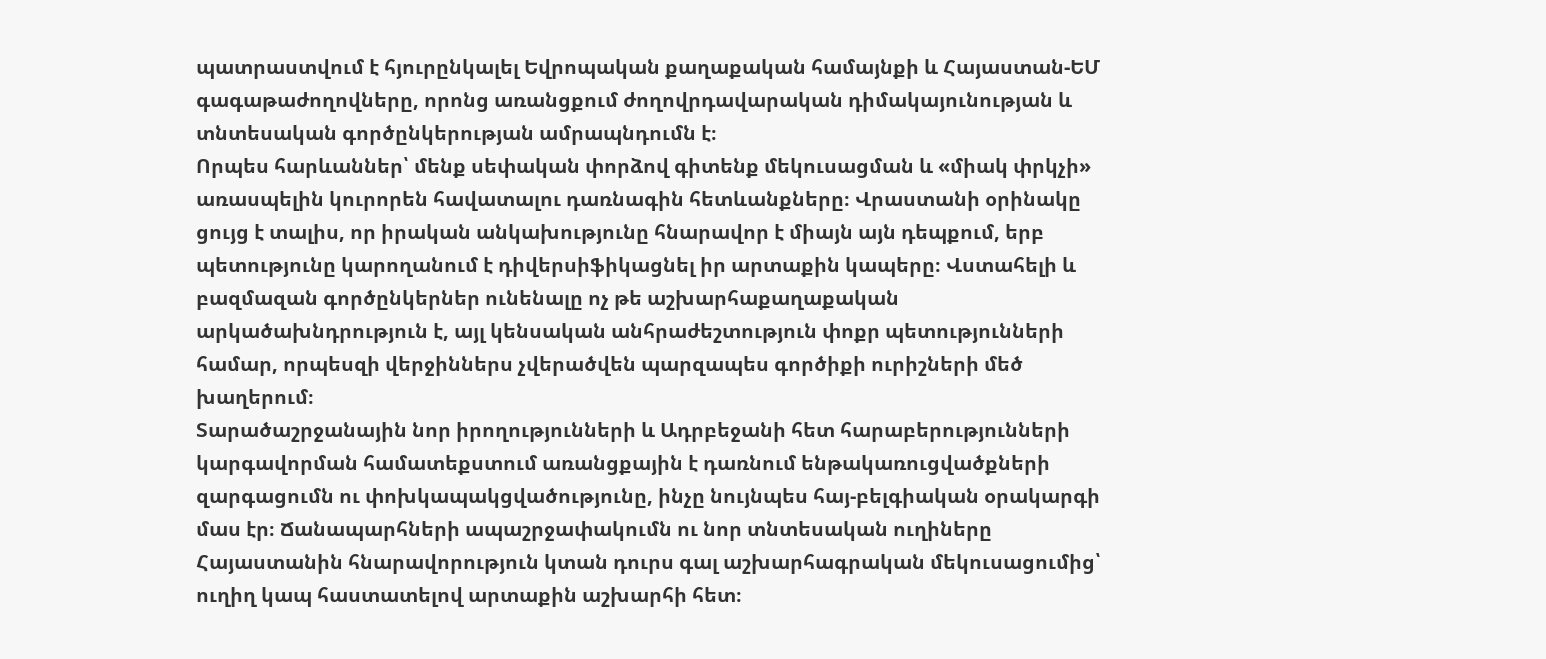պատրաստվում է հյուրընկալել Եվրոպական քաղաքական համայնքի և Հայաստան-ԵՄ գագաթաժողովները, որոնց առանցքում ժողովրդավարական դիմակայունության և տնտեսական գործընկերության ամրապնդումն է։
Որպես հարևաններ՝ մենք սեփական փորձով գիտենք մեկուսացման և «միակ փրկչի» առասպելին կուրորեն հավատալու դառնագին հետևանքները։ Վրաստանի օրինակը ցույց է տալիս, որ իրական անկախությունը հնարավոր է միայն այն դեպքում, երբ պետությունը կարողանում է դիվերսիֆիկացնել իր արտաքին կապերը։ Վստահելի և բազմազան գործընկերներ ունենալը ոչ թե աշխարհաքաղաքական արկածախնդրություն է, այլ կենսական անհրաժեշտություն փոքր պետությունների համար, որպեսզի վերջիններս չվերածվեն պարզապես գործիքի ուրիշների մեծ խաղերում։
Տարածաշրջանային նոր իրողությունների և Ադրբեջանի հետ հարաբերությունների կարգավորման համատեքստում առանցքային է դառնում ենթակառուցվածքների զարգացումն ու փոխկապակցվածությունը, ինչը նույնպես հայ-բելգիական օրակարգի մաս էր։ Ճանապարհների ապաշրջափակումն ու նոր տնտեսական ուղիները Հայաստանին հնարավորություն կտան դուրս գալ աշխարհագրական մեկուսացումից՝ ուղիղ կապ հաստատելով արտաքին աշխարհի հետ։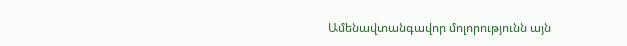Ամենավտանգավոր մոլորությունն այն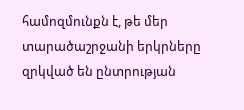համոզմունքն է, թե մեր տարածաշրջանի երկրները զրկված են ընտրության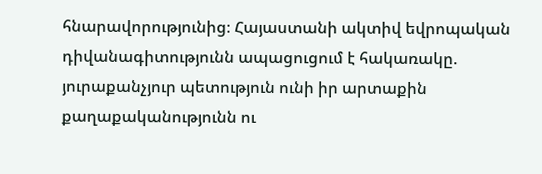հնարավորությունից։ Հայաստանի ակտիվ եվրոպական դիվանագիտությունն ապացուցում է հակառակը. յուրաքանչյուր պետություն ունի իր արտաքին քաղաքականությունն ու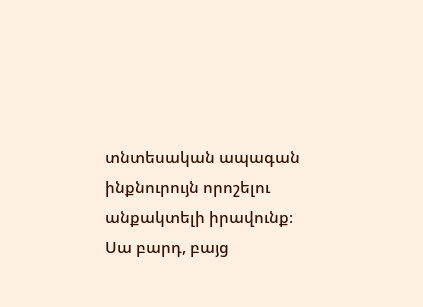տնտեսական ապագան ինքնուրույն որոշելու անքակտելի իրավունք։ Սա բարդ, բայց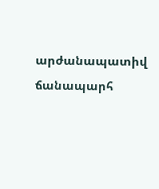արժանապատիվ ճանապարհ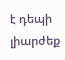է դեպի լիարժեք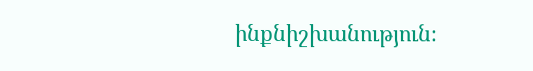ինքնիշխանություն։